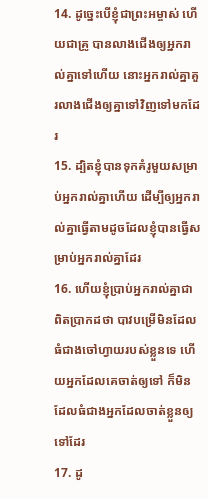14. ដូច្នេះបើខ្ញុំជាព្រះអម្ចាស់ ហើយជាគ្រូ បានលាងជើងឲ្យអ្នករាល់គ្នាទៅហើយ នោះអ្នករាល់គ្នាគួរលាងជើងឲ្យគ្នាទៅវិញទៅមកដែរ
15. ដ្បិតខ្ញុំបានទុកគំរូមួយសម្រាប់អ្នករាល់គ្នាហើយ ដើម្បីឲ្យអ្នករាល់គ្នាធ្វើតាមដូចដែលខ្ញុំបានធ្វើសម្រាប់អ្នករាល់គ្នាដែរ
16. ហើយខ្ញុំប្រាប់អ្នករាល់គ្នាជាពិតប្រាកដថា បាវបម្រើមិនដែលធំជាងចៅហ្វាយរបស់ខ្លួនទេ ហើយអ្នកដែលគេចាត់ឲ្យទៅ ក៏មិនដែលធំជាងអ្នកដែលចាត់ខ្លួនឲ្យទៅដែរ
17. ដូ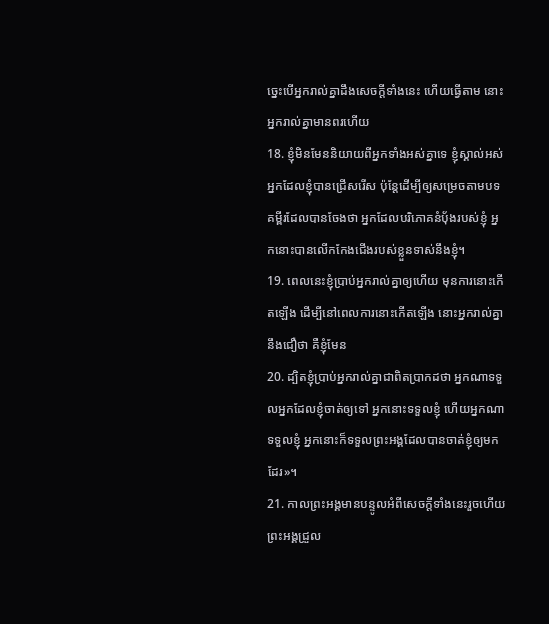ច្នេះបើអ្នករាល់គ្នាដឹងសេចក្ដីទាំងនេះ ហើយធ្វើតាម នោះអ្នករាល់គ្នាមានពរហើយ
18. ខ្ញុំមិនមែននិយាយពីអ្នកទាំងអស់គ្នាទេ ខ្ញុំស្គាល់អស់អ្នកដែលខ្ញុំបានជ្រើសរើស ប៉ុន្ដែដើម្បីឲ្យសម្រេចតាមបទគម្ពីរដែលបានចែងថា អ្នកដែលបរិភោគនំប៉័ងរបស់ខ្ញុំ អ្នកនោះបានលើកកែងជើងរបស់ខ្លួនទាស់នឹងខ្ញុំ។
19. ពេលនេះខ្ញុំប្រាប់អ្នករាល់គ្នាឲ្យហើយ មុនការនោះកើតឡើង ដើម្បីនៅពេលការនោះកើតឡើង នោះអ្នករាល់គ្នានឹងជឿថា គឺខ្ញុំមែន
20. ដ្បិតខ្ញុំប្រាប់អ្នករាល់គ្នាជាពិតប្រាកដថា អ្នកណាទទួលអ្នកដែលខ្ញុំចាត់ឲ្យទៅ អ្នកនោះទទួលខ្ញុំ ហើយអ្នកណាទទួលខ្ញុំ អ្នកនោះក៏ទទួលព្រះអង្គដែលបានចាត់ខ្ញុំឲ្យមកដែរ»។
21. កាលព្រះអង្គមានបន្ទូលអំពីសេចក្ដីទាំងនេះរួចហើយ ព្រះអង្គជ្រួល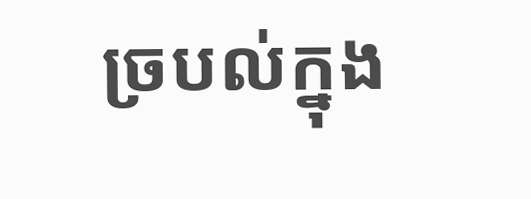ច្របល់ក្នុង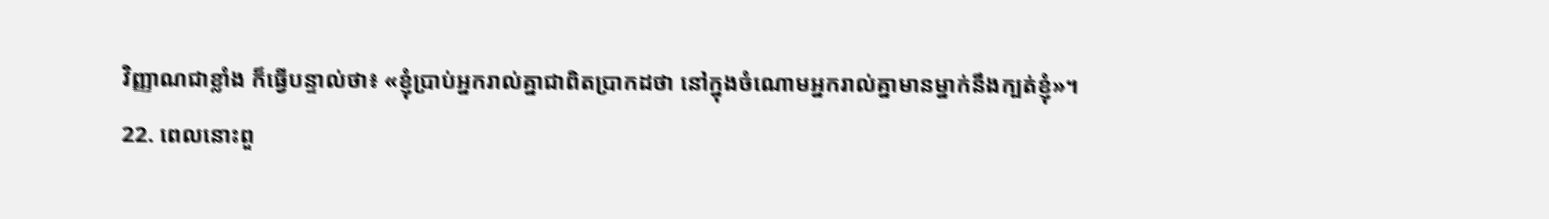វិញ្ញាណជាខ្លាំង ក៏ធ្វើបន្ទាល់ថា៖ «ខ្ញុំប្រាប់អ្នករាល់គ្នាជាពិតប្រាកដថា នៅក្នុងចំណោមអ្នករាល់គ្នាមានម្នាក់នឹងក្បត់ខ្ញុំ»។
22. ពេលនោះពួ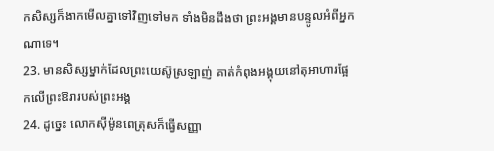កសិស្សក៏ងាកមើលគ្នាទៅវិញទៅមក ទាំងមិនដឹងថា ព្រះអង្គមានបន្ទូលអំពីអ្នកណាទេ។
23. មានសិស្សម្នាក់ដែលព្រះយេស៊ូស្រឡាញ់ គាត់កំពុងអង្គុយនៅតុអាហារផ្អែកលើព្រះឱរារបស់ព្រះអង្គ
24. ដូច្នេះ លោកស៊ីម៉ូនពេត្រុសក៏ធ្វើសញ្ញា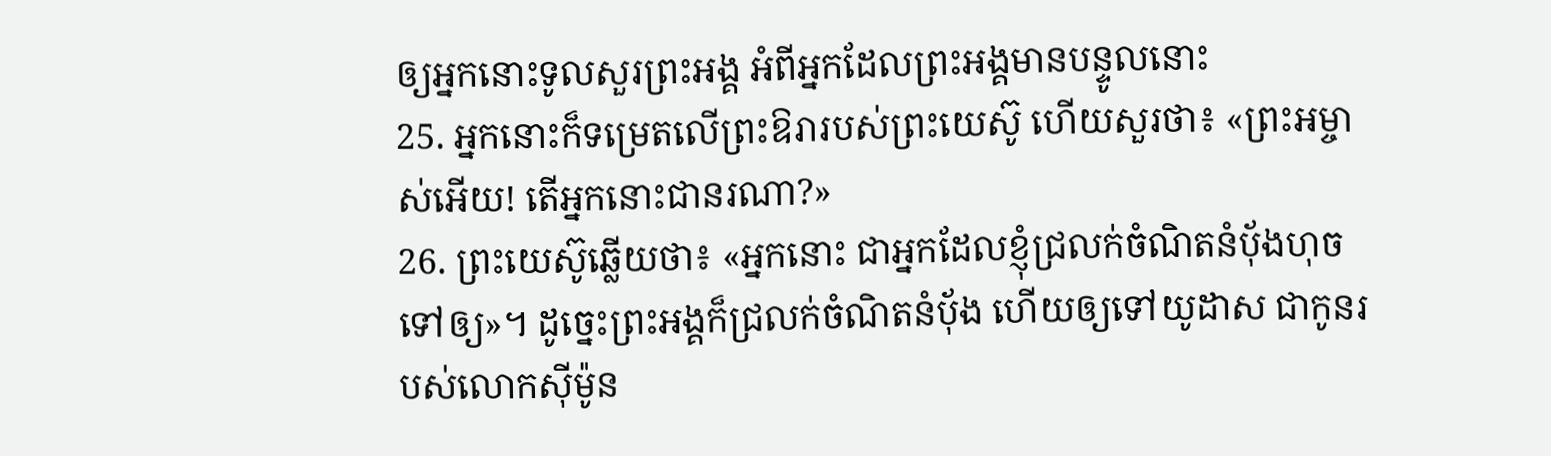ឲ្យអ្នកនោះទូលសួរព្រះអង្គ អំពីអ្នកដែលព្រះអង្គមានបន្ទូលនោះ
25. អ្នកនោះក៏ទម្រេតលើព្រះឱរារបស់ព្រះយេស៊ូ ហើយសួរថា៖ «ព្រះអម្ចាស់អើយ! តើអ្នកនោះជានរណា?»
26. ព្រះយេស៊ូឆ្លើយថា៖ «អ្នកនោះ ជាអ្នកដែលខ្ញុំជ្រលក់ចំណិតនំប៉័ងហុចទៅឲ្យ»។ ដូច្នេះព្រះអង្គក៏ជ្រលក់ចំណិតនំប៉័ង ហើយឲ្យទៅយូដាស ជាកូនរបស់លោកស៊ីម៉ូន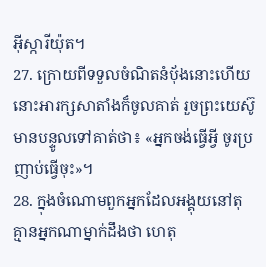អ៊ីស្ការីយ៉ុត។
27. ក្រោយពីទទួលចំណិតនំប៉័ងនោះហើយ នោះអារក្សសាតាំងក៏ចូលគាត់ រួចព្រះយេស៊ូមានបន្ទូលទៅគាត់ថា៖ «អ្នកចង់ធ្វើអ្វី ចូរប្រញាប់ធ្វើចុះ»។
28. ក្នុងចំណោមពួកអ្នកដែលអង្គុយនៅតុ គ្មានអ្នកណាម្នាក់ដឹងថា ហេតុ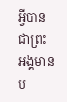អ្វីបានជាព្រះអង្គមានប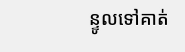ន្ទូលទៅគាត់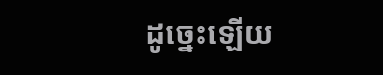ដូច្នេះឡើយ